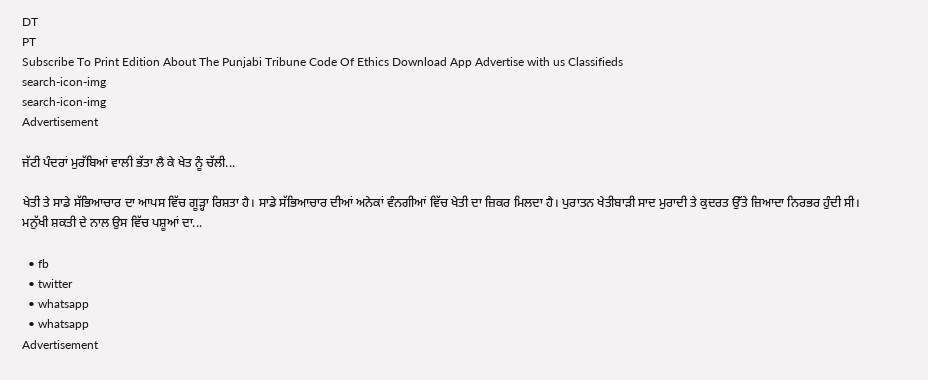DT
PT
Subscribe To Print Edition About The Punjabi Tribune Code Of Ethics Download App Advertise with us Classifieds
search-icon-img
search-icon-img
Advertisement

ਜੱਟੀ ਪੰਦਰਾਂ ਮੁਰੱਬਿਆਂ ਵਾਲੀ ਭੱਤਾ ਲੈ ਕੇ ਖੇਤ ਨੂੰ ਚੱਲੀ...

ਖੇਤੀ ਤੇ ਸਾਡੇ ਸੱਭਿਆਚਾਰ ਦਾ ਆਪਸ ਵਿੱਚ ਗੂੜ੍ਹਾ ਰਿਸ਼ਤਾ ਹੈ। ਸਾਡੇ ਸੱਭਿਆਚਾਰ ਦੀਆਂ ਅਨੇਕਾਂ ਵੰਨਗੀਆਂ ਵਿੱਚ ਖੇਤੀ ਦਾ ਜ਼ਿਕਰ ਮਿਲਦਾ ਹੈ। ਪੁਰਾਤਨ ਖੇਤੀਬਾੜੀ ਸਾਦ ਮੁਰਾਦੀ ਤੇ ਕੁਦਰਤ ਉੱਤੇ ਜ਼ਿਆਦਾ ਨਿਰਭਰ ਹੁੰਦੀ ਸੀ। ਮਨੁੱਖੀ ਸ਼ਕਤੀ ਦੇ ਨਾਲ ਉਸ ਵਿੱਚ ਪਸ਼ੂਆਂ ਦਾ...

  • fb
  • twitter
  • whatsapp
  • whatsapp
Advertisement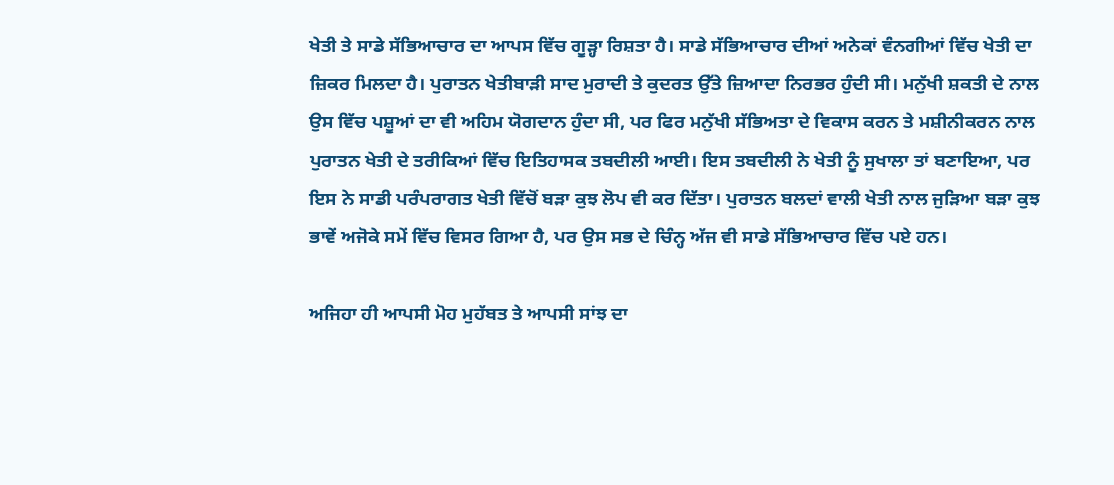ਖੇਤੀ ਤੇ ਸਾਡੇ ਸੱਭਿਆਚਾਰ ਦਾ ਆਪਸ ਵਿੱਚ ਗੂੜ੍ਹਾ ਰਿਸ਼ਤਾ ਹੈ। ਸਾਡੇ ਸੱਭਿਆਚਾਰ ਦੀਆਂ ਅਨੇਕਾਂ ਵੰਨਗੀਆਂ ਵਿੱਚ ਖੇਤੀ ਦਾ ਜ਼ਿਕਰ ਮਿਲਦਾ ਹੈ। ਪੁਰਾਤਨ ਖੇਤੀਬਾੜੀ ਸਾਦ ਮੁਰਾਦੀ ਤੇ ਕੁਦਰਤ ਉੱਤੇ ਜ਼ਿਆਦਾ ਨਿਰਭਰ ਹੁੰਦੀ ਸੀ। ਮਨੁੱਖੀ ਸ਼ਕਤੀ ਦੇ ਨਾਲ ਉਸ ਵਿੱਚ ਪਸ਼ੂਆਂ ਦਾ ਵੀ ਅਹਿਮ ਯੋਗਦਾਨ ਹੁੰਦਾ ਸੀ, ਪਰ ਫਿਰ ਮਨੁੱਖੀ ਸੱਭਿਅਤਾ ਦੇ ਵਿਕਾਸ ਕਰਨ ਤੇ ਮਸ਼ੀਨੀਕਰਨ ਨਾਲ ਪੁਰਾਤਨ ਖੇਤੀ ਦੇ ਤਰੀਕਿਆਂ ਵਿੱਚ ਇਤਿਹਾਸਕ ਤਬਦੀਲੀ ਆਈ। ਇਸ ਤਬਦੀਲੀ ਨੇ ਖੇਤੀ ਨੂੰ ਸੁਖਾਲਾ ਤਾਂ ਬਣਾਇਆ, ਪਰ ਇਸ ਨੇ ਸਾਡੀ ਪਰੰਪਰਾਗਤ ਖੇਤੀ ਵਿੱਚੋਂ ਬੜਾ ਕੁਝ ਲੋਪ ਵੀ ਕਰ ਦਿੱਤਾ। ਪੁਰਾਤਨ ਬਲਦਾਂ ਵਾਲੀ ਖੇਤੀ ਨਾਲ ਜੁੜਿਆ ਬੜਾ ਕੁਝ ਭਾਵੇਂ ਅਜੋਕੇ ਸਮੇਂ ਵਿੱਚ ਵਿਸਰ ਗਿਆ ਹੈ, ਪਰ ਉਸ ਸਭ ਦੇ ਚਿੰਨ੍ਹ ਅੱਜ ਵੀ ਸਾਡੇ ਸੱਭਿਆਚਾਰ ਵਿੱਚ ਪਏ ਹਨ।

ਅਜਿਹਾ ਹੀ ਆਪਸੀ ਮੋਹ ਮੁਹੱਬਤ ਤੇ ਆਪਸੀ ਸਾਂਝ ਦਾ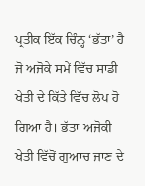ਪ੍ਰਤੀਕ ਇੱਕ ਚਿੰਨ੍ਹ ‘ਭੱਤਾ’ ਹੈ ਜੋ ਅਜੋਕੇ ਸਮੇਂ ਵਿੱਚ ਸਾਡੀ ਖੇਤੀ ਦੇ ਕਿੱਤੇ ਵਿੱਚ ਲੋਪ ਹੋ ਗਿਆ ਹੈ। ਭੱਤਾ ਅਜੋਕੀ ਖੇਤੀ ਵਿੱਚੋਂ ਗੁਆਚ ਜਾਣ ਦੇ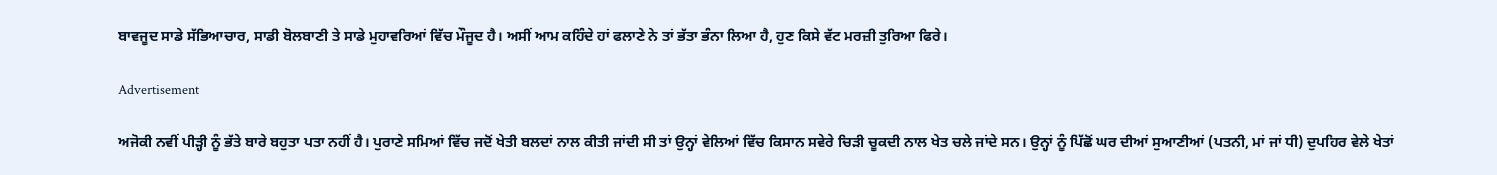ਬਾਵਜੂਦ ਸਾਡੇ ਸੱਭਿਆਚਾਰ, ਸਾਡੀ ਬੋਲਬਾਣੀ ਤੇ ਸਾਡੇ ਮੁਹਾਵਰਿਆਂ ਵਿੱਚ ਮੌਜੂਦ ਹੈ। ਅਸੀਂ ਆਮ ਕਹਿੰਦੇ ਹਾਂ ਫਲਾਣੇ ਨੇ ਤਾਂ ਭੱਤਾ ਭੰਨਾ ਲਿਆ ਹੈ, ਹੁਣ ਕਿਸੇ ਵੱਟ ਮਰਜ਼ੀ ਤੁਰਿਆ ਫਿਰੇ।

Advertisement

ਅਜੋਕੀ ਨਵੀਂ ਪੀੜ੍ਹੀ ਨੂੰ ਭੱਤੇ ਬਾਰੇ ਬਹੁਤਾ ਪਤਾ ਨਹੀਂ ਹੈ। ਪੁਰਾਣੇ ਸਮਿਆਂ ਵਿੱਚ ਜਦੋਂ ਖੇਤੀ ਬਲਦਾਂ ਨਾਲ ਕੀਤੀ ਜਾਂਦੀ ਸੀ ਤਾਂ ਉਨ੍ਹਾਂ ਵੇਲਿਆਂ ਵਿੱਚ ਕਿਸਾਨ ਸਵੇਰੇ ਚਿੜੀ ਚੂਕਦੀ ਨਾਲ ਖੇਤ ਚਲੇ ਜਾਂਦੇ ਸਨ। ਉਨ੍ਹਾਂ ਨੂੰ ਪਿੱਛੋਂ ਘਰ ਦੀਆਂ ਸੁਆਣੀਆਂ (ਪਤਨੀ, ਮਾਂ ਜਾਂ ਧੀ) ਦੁਪਹਿਰ ਵੇਲੇ ਖੇਤਾਂ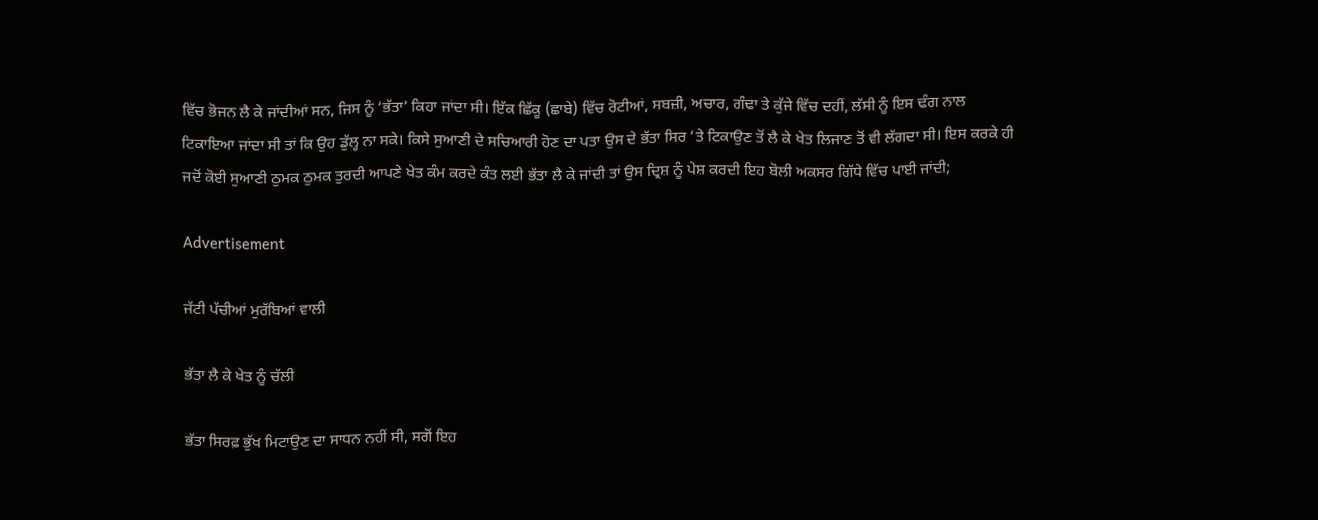ਵਿੱਚ ਭੋਜਨ ਲੈ ਕੇ ਜਾਂਦੀਆਂ ਸਨ, ਜਿਸ ਨੂੰ ‘ਭੱਤਾ’ ਕਿਹਾ ਜਾਂਦਾ ਸੀ। ਇੱਕ ਛਿੱਕੂ (ਛਾਬੇ) ਵਿੱਚ ਰੋਟੀਆਂ, ਸਬਜ਼ੀ, ਅਚਾਰ, ਗੰਢਾ ਤੇ ਕੁੱਜੇ ਵਿੱਚ ਦਹੀਂ, ਲੱਸੀ ਨੂੰ ਇਸ ਢੰਗ ਨਾਲ ਟਿਕਾਇਆ ਜਾਂਦਾ ਸੀ ਤਾਂ ਕਿ ਉਹ ਡੁੱਲ੍ਹ ਨਾ ਸਕੇ। ਕਿਸੇ ਸੁਆਣੀ ਦੇ ਸਚਿਆਰੀ ਹੋਣ ਦਾ ਪਤਾ ਉਸ ਦੇ ਭੱਤਾ ਸਿਰ ’ਤੇ ਟਿਕਾਉਣ ਤੋਂ ਲੈ ਕੇ ਖੇਤ ਲਿਜਾਣ ਤੋਂ ਵੀ ਲੱਗਦਾ ਸੀ। ਇਸ ਕਰਕੇ ਹੀ ਜਦੋਂ ਕੋਈ ਸੁਆਣੀ ਠੁਮਕ ਠੁਮਕ ਤੁਰਦੀ ਆਪਣੇ ਖੇਤ ਕੰਮ ਕਰਦੇ ਕੰਤ ਲਈ ਭੱਤਾ ਲੈ ਕੇ ਜਾਂਦੀ ਤਾਂ ਉਸ ਦ੍ਰਿਸ਼ ਨੂੰ ਪੇਸ਼ ਕਰਦੀ ਇਹ ਬੋਲੀ ਅਕਸਰ ਗਿੱਧੇ ਵਿੱਚ ਪਾਈ ਜਾਂਦੀ;

Advertisement

ਜੱਟੀ ਪੱਚੀਆਂ ਮੁਰੱਬਿਆਂ ਵਾਲੀ

ਭੱਤਾ ਲੈ ਕੇ ਖੇਤ ਨੂੰ ਚੱਲੀ

ਭੱਤਾ ਸਿਰਫ਼ ਭੁੱਖ ਮਿਟਾਉਣ ਦਾ ਸਾਧਨ ਨਹੀਂ ਸੀ, ਸਗੋਂ ਇਹ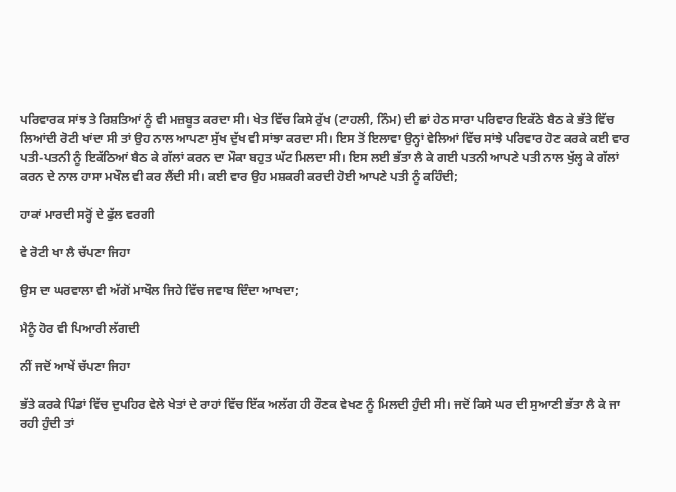ਪਰਿਵਾਰਕ ਸਾਂਝ ਤੇ ਰਿਸ਼ਤਿਆਂ ਨੂੰ ਵੀ ਮਜ਼ਬੂਤ ਕਰਦਾ ਸੀ। ਖੇਤ ਵਿੱਚ ਕਿਸੇ ਰੁੱਖ (ਟਾਹਲੀ, ਨਿੰਮ) ਦੀ ਛਾਂ ਹੇਠ ਸਾਰਾ ਪਰਿਵਾਰ ਇਕੱਠੇ ਬੈਠ ਕੇ ਭੱਤੇ ਵਿੱਚ ਲਿਆਂਦੀ ਰੋਟੀ ਖਾਂਦਾ ਸੀ ਤਾਂ ਉਹ ਨਾਲ ਆਪਣਾ ਸੁੱਖ ਦੁੱਖ ਵੀ ਸਾਂਝਾ ਕਰਦਾ ਸੀ। ਇਸ ਤੋਂ ਇਲਾਵਾ ਉਨ੍ਹਾਂ ਵੇਲਿਆਂ ਵਿੱਚ ਸਾਂਝੇ ਪਰਿਵਾਰ ਹੋਣ ਕਰਕੇ ਕਈ ਵਾਰ ਪਤੀ-ਪਤਨੀ ਨੂੰ ਇਕੱਠਿਆਂ ਬੈਠ ਕੇ ਗੱਲਾਂ ਕਰਨ ਦਾ ਮੌਕਾ ਬਹੁਤ ਘੱਟ ਮਿਲਦਾ ਸੀ। ਇਸ ਲਈ ਭੱਤਾ ਲੈ ਕੇ ਗਈ ਪਤਨੀ ਆਪਣੇ ਪਤੀ ਨਾਲ ਖੁੱਲ੍ਹ ਕੇ ਗੱਲਾਂ ਕਰਨ ਦੇ ਨਾਲ ਹਾਸਾ ਮਖੌਲ ਵੀ ਕਰ ਲੈਂਦੀ ਸੀ। ਕਈ ਵਾਰ ਉਹ ਮਸ਼ਕਰੀ ਕਰਦੀ ਹੋਈ ਆਪਣੇ ਪਤੀ ਨੂੰ ਕਹਿੰਦੀ;

ਹਾਕਾਂ ਮਾਰਦੀ ਸਰ੍ਹੋਂ ਦੇ ਫੁੱਲ ਵਰਗੀ

ਵੇ ਰੋਟੀ ਖਾ ਲੈ ਚੱਪਣਾ ਜਿਹਾ

ਉਸ ਦਾ ਘਰਵਾਲਾ ਵੀ ਅੱਗੋਂ ਮਾਖੌਲ ਜਿਹੇ ਵਿੱਚ ਜਵਾਬ ਦਿੰਦਾ ਆਖਦਾ;

ਮੈਨੂੰ ਹੋਰ ਵੀ ਪਿਆਰੀ ਲੱਗਦੀ

ਨੀਂ ਜਦੋਂ ਆਖੇਂ ਚੱਪਣਾ ਜਿਹਾ

ਭੱਤੇ ਕਰਕੇ ਪਿੰਡਾਂ ਵਿੱਚ ਦੁਪਹਿਰ ਵੇਲੇ ਖੇਤਾਂ ਦੇ ਰਾਹਾਂ ਵਿੱਚ ਇੱਕ ਅਲੱਗ ਹੀ ਰੌਣਕ ਵੇਖਣ ਨੂੰ ਮਿਲਦੀ ਹੁੰਦੀ ਸੀ। ਜਦੋਂ ਕਿਸੇ ਘਰ ਦੀ ਸੁਆਣੀ ਭੱਤਾ ਲੈ ਕੇ ਜਾ ਰਹੀ ਹੁੰਦੀ ਤਾਂ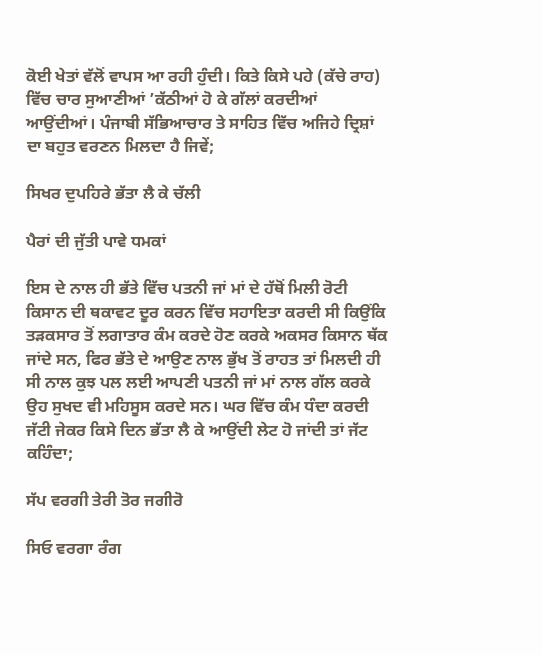ਕੋਈ ਖੇਤਾਂ ਵੱਲੋਂ ਵਾਪਸ ਆ ਰਹੀ ਹੁੰਦੀ। ਕਿਤੇ ਕਿਸੇ ਪਹੇ (ਕੱਚੇ ਰਾਹ) ਵਿੱਚ ਚਾਰ ਸੁਆਣੀਆਂ ’ਕੱਠੀਆਂ ਹੋ ਕੇ ਗੱਲਾਂ ਕਰਦੀਆਂ ਆਉਂਦੀਆਂ। ਪੰਜਾਬੀ ਸੱਭਿਆਚਾਰ ਤੇ ਸਾਹਿਤ ਵਿੱਚ ਅਜਿਹੇ ਦ੍ਰਿਸ਼ਾਂ ਦਾ ਬਹੁਤ ਵਰਣਨ ਮਿਲਦਾ ਹੈ ਜਿਵੇਂ;

ਸਿਖਰ ਦੁਪਹਿਰੇ ਭੱਤਾ ਲੈ ਕੇ ਚੱਲੀ

ਪੈਰਾਂ ਦੀ ਜੁੱਤੀ ਪਾਵੇ ਧਮਕਾਂ

ਇਸ ਦੇ ਨਾਲ ਹੀ ਭੱਤੇ ਵਿੱਚ ਪਤਨੀ ਜਾਂ ਮਾਂ ਦੇ ਹੱਥੋਂ ਮਿਲੀ ਰੋਟੀ ਕਿਸਾਨ ਦੀ ਥਕਾਵਟ ਦੂਰ ਕਰਨ ਵਿੱਚ ਸਹਾਇਤਾ ਕਰਦੀ ਸੀ ਕਿਉਂਕਿ ਤੜਕਸਾਰ ਤੋਂ ਲਗਾਤਾਰ ਕੰਮ ਕਰਦੇ ਹੋਣ ਕਰਕੇ ਅਕਸਰ ਕਿਸਾਨ ਥੱਕ ਜਾਂਦੇ ਸਨ, ਫਿਰ ਭੱਤੇ ਦੇ ਆਉਣ ਨਾਲ ਭੁੱਖ ਤੋਂ ਰਾਹਤ ਤਾਂ ਮਿਲਦੀ ਹੀ ਸੀ ਨਾਲ ਕੁਝ ਪਲ ਲਈ ਆਪਣੀ ਪਤਨੀ ਜਾਂ ਮਾਂ ਨਾਲ ਗੱਲ ਕਰਕੇ ਉਹ ਸੁਖਦ ਵੀ ਮਹਿਸੂਸ ਕਰਦੇ ਸਨ। ਘਰ ਵਿੱਚ ਕੰਮ ਧੰਦਾ ਕਰਦੀ ਜੱਟੀ ਜੇਕਰ ਕਿਸੇ ਦਿਨ ਭੱਤਾ ਲੈ ਕੇ ਆਉਂਦੀ ਲੇਟ ਹੋ ਜਾਂਦੀ ਤਾਂ ਜੱਟ ਕਹਿੰਦਾ;

ਸੱਪ ਵਰਗੀ ਤੇਰੀ ਤੋਰ ਜਗੀਰੋ

ਸਿਓ ਵਰਗਾ ਰੰਗ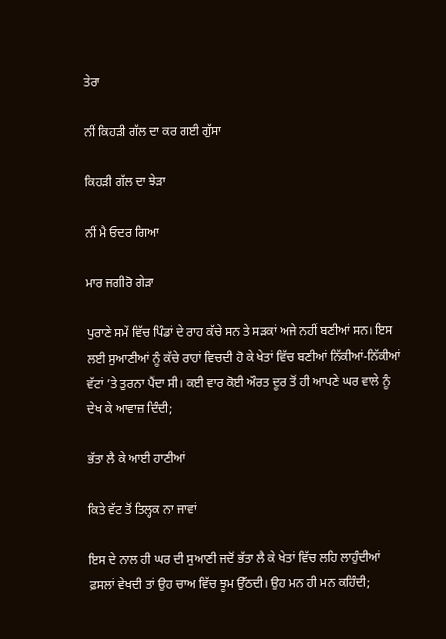ਤੇਰਾ

ਨੀਂ ਕਿਹੜੀ ਗੱਲ ਦਾ ਕਰ ਗਈ ਗੁੱਸਾ

ਕਿਹੜੀ ਗੱਲ ਦਾ ਝੇੜਾ

ਨੀਂ ਮੈ ਓਦਰ ਗਿਆ

ਮਾਰ ਜਗੀਰੋ ਗੇੜਾ

ਪੁਰਾਣੇ ਸਮੇਂ ਵਿੱਚ ਪਿੰਡਾਂ ਦੇ ਰਾਹ ਕੱਚੇ ਸਨ ਤੇ ਸੜਕਾਂ ਅਜੇ ਨਹੀਂ ਬਣੀਆਂ ਸਨ। ਇਸ ਲਈ ਸੁਆਣੀਆਂ ਨੂੰ ਕੱਚੇ ਰਾਹਾਂ ਵਿਚਦੀ ਹੋ ਕੇ ਖੇਤਾਂ ਵਿੱਚ ਬਣੀਆਂ ਨਿੱਕੀਆਂ-ਨਿੱਕੀਆਂ ਵੱਟਾਂ ’ਤੇ ਤੁਰਨਾ ਪੈਂਦਾ ਸੀ। ਕਈ ਵਾਰ ਕੋਈ ਔਰਤ ਦੂਰ ਤੋਂ ਹੀ ਆਪਣੇ ਘਰ ਵਾਲੇ ਨੂੰ ਦੇਖ ਕੇ ਆਵਾਜ਼ ਦਿੰਦੀ;

ਭੱਤਾ ਲੈ ਕੇ ਆਈ ਹਾਣੀਆਂ

ਕਿਤੇ ਵੱਟ ਤੋਂ ਤਿਲ੍ਹਕ ਨਾ ਜਾਵਾਂ

ਇਸ ਦੇ ਨਾਲ ਹੀ ਘਰ ਦੀ ਸੁਆਣੀ ਜਦੋਂ ਭੱਤਾ ਲੈ ਕੇ ਖੇਤਾਂ ਵਿੱਚ ਲਹਿ ਲਾਹੁੰਦੀਆਂ ਫ਼ਸਲਾਂ ਵੇਖਦੀ ਤਾਂ ਉਹ ਚਾਅ ਵਿੱਚ ਝੂਮ ਉੱਠਦੀ। ਉਹ ਮਨ ਹੀ ਮਨ ਕਹਿੰਦੀ;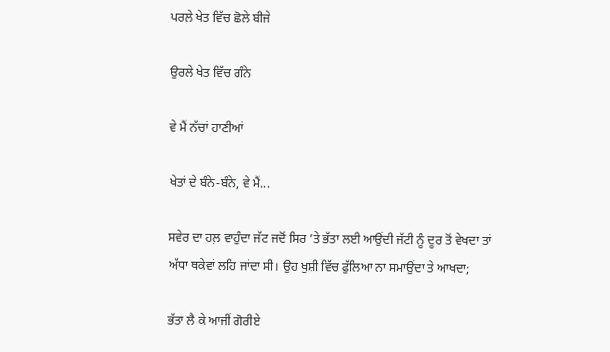ਪਰਲੇ ਖੇਤ ਵਿੱਚ ਛੋਲੇ ਬੀਜੇ

ਉਰਲੇ ਖੇਤ ਵਿੱਚ ਗੰਨੇ

ਵੇ ਮੈਂ ਨੱਚਾਂ ਹਾਣੀਆਂ

ਖੇਤਾਂ ਦੇ ਬੰਨੇ-ਬੰਨੇ, ਵੇ ਮੈਂ...

ਸਵੇਰ ਦਾ ਹਲ਼ ਵਾਹੁੰਦਾ ਜੱਟ ਜਦੋਂ ਸਿਰ ’ਤੇ ਭੱਤਾ ਲਈ ਆਉਂਦੀ ਜੱਟੀ ਨੂੰ ਦੂਰ ਤੋਂ ਵੇਖਦਾ ਤਾਂ ਅੱਧਾ ਥਕੇਵਾਂ ਲਹਿ ਜਾਂਦਾ ਸੀ। ਉਹ ਖੁਸ਼ੀ ਵਿੱਚ ਫੁੱਲਿਆ ਨਾ ਸਮਾਉਂਦਾ ਤੇ ਆਖਦਾ;

ਭੱਤਾ ਲੈ ਕੇ ਆਜੀਂ ਗੋਰੀਏ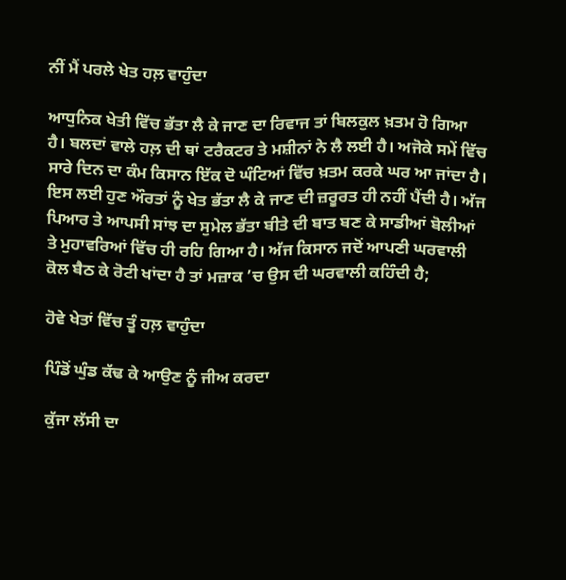ਨੀਂ ਮੈਂ ਪਰਲੇ ਖੇਤ ਹਲ਼ ਵਾਹੁੰਦਾ

ਆਧੁਨਿਕ ਖੇਤੀ ਵਿੱਚ ਭੱਤਾ ਲੈ ਕੇ ਜਾਣ ਦਾ ਰਿਵਾਜ ਤਾਂ ਬਿਲਕੁਲ ਖ਼ਤਮ ਹੋ ਗਿਆ ਹੈ। ਬਲਦਾਂ ਵਾਲੇ ਹਲ਼ ਦੀ ਥਾਂ ਟਰੈਕਟਰ ਤੇ ਮਸ਼ੀਨਾਂ ਨੇ ਲੈ ਲਈ ਹੈ। ਅਜੋਕੇ ਸਮੇਂ ਵਿੱਚ ਸਾਰੇ ਦਿਨ ਦਾ ਕੰਮ ਕਿਸਾਨ ਇੱਕ ਦੋ ਘੰਟਿਆਂ ਵਿੱਚ ਖ਼ਤਮ ਕਰਕੇ ਘਰ ਆ ਜਾਂਦਾ ਹੈ। ਇਸ ਲਈ ਹੁਣ ਔਰਤਾਂ ਨੂੰ ਖੇਤ ਭੱਤਾ ਲੈ ਕੇ ਜਾਣ ਦੀ ਜ਼ਰੂਰਤ ਹੀ ਨਹੀਂ ਪੈਂਦੀ ਹੈ। ਅੱਜ ਪਿਆਰ ਤੇ ਆਪਸੀ ਸਾਂਝ ਦਾ ਸੁਮੇਲ ਭੱਤਾ ਬੀਤੇ ਦੀ ਬਾਤ ਬਣ ਕੇ ਸਾਡੀਆਂ ਬੋਲੀਆਂ ਤੇ ਮੁਹਾਵਰਿਆਂ ਵਿੱਚ ਹੀ ਰਹਿ ਗਿਆ ਹੈ। ਅੱਜ ਕਿਸਾਨ ਜਦੋਂ ਆਪਣੀ ਘਰਵਾਲੀ ਕੋਲ ਬੈਠ ਕੇ ਰੋਟੀ ਖਾਂਦਾ ਹੈ ਤਾਂ ਮਜ਼ਾਕ ’ਚ ਉਸ ਦੀ ਘਰਵਾਲੀ ਕਹਿੰਦੀ ਹੈ;

ਹੋਵੇ ਖੇਤਾਂ ਵਿੱਚ ਤੂੰ ਹਲ਼ ਵਾਹੁੰਦਾ

ਪਿੰਡੋਂ ਘੁੰਡ ਕੱਢ ਕੇ ਆਉਣ ਨੂੰ ਜੀਅ ਕਰਦਾ

ਕੁੱਜਾ ਲੱਸੀ ਦਾ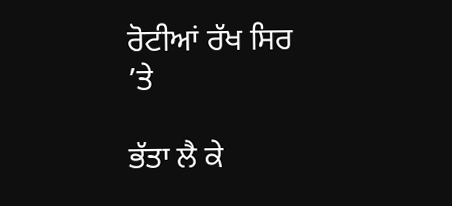ਰੋਟੀਆਂ ਰੱਖ ਸਿਰ ’ਤੇ

ਭੱਤਾ ਲੈ ਕੇ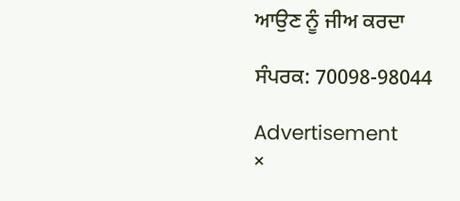ਆਉਣ ਨੂੰ ਜੀਅ ਕਰਦਾ

ਸੰਪਰਕ: 70098-98044

Advertisement
×